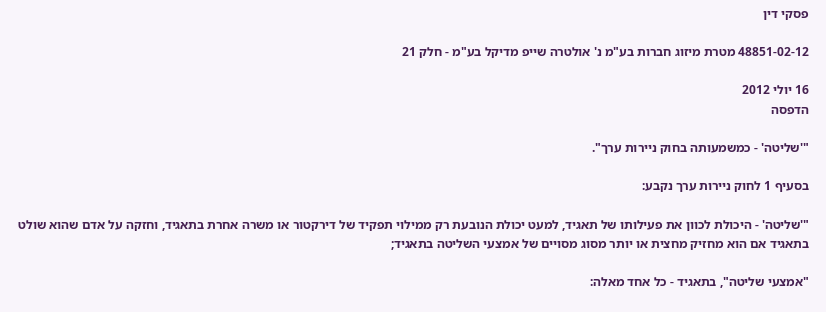פסקי דין

48851-02-12 מטרת מיזוג חברות בע"מ נ' אולטרה שייפ מדיקל בע"מ - חלק 21

16 יולי 2012
הדפסה

"'שליטה' - כמשמעותה בחוק ניירות ערך".

בסעיף 1 לחוק ניירות ערך נקבע:

"'שליטה' - היכולת לכוון את פעילותו של תאגיד, למעט יכולת הנובעת רק ממילוי תפקיד של דירקטור או משרה אחרת בתאגיד, וחזקה על אדם שהוא שולט בתאגיד אם הוא מחזיק מחצית או יותר מסוג מסויים של אמצעי השליטה בתאגיד;

"אמצעי שליטה", בתאגיד - כל אחד מאלה: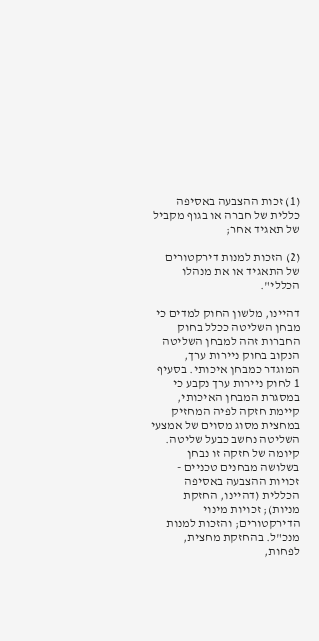(1) זכות ההצבעה באסיפה כללית של חברה או בגוף מקביל של תאגיד אחר;

(2) הזכות למנות דירקטורים של התאגיד או את מנהלו הכללי".

דהיינו, מלשון החוק למדים כי מבחן השליטה ככלל בחוק החברות זהה למבחן השליטה הנקוב בחוק ניירות ערך, המוגדר כמבחן איכותי. בסעיף 1 לחוק ניירות ערך נקבע כי במסגרת המבחן האיכותי, קיימת חזקה לפיה המחזיק במחצית מסוג מסוים של אמצעי השליטה נחשב כבעל שליטה. קיומה של חזקה זו נבחן בשלושה מבחנים טכניים - זכויות ההצבעה באסיפה הכללית (דהיינו, החזקת מניות); זכויות מינוי הדירקטורים; והזכות למנות מנכ"ל. בהחזקת מחצית, לפחות,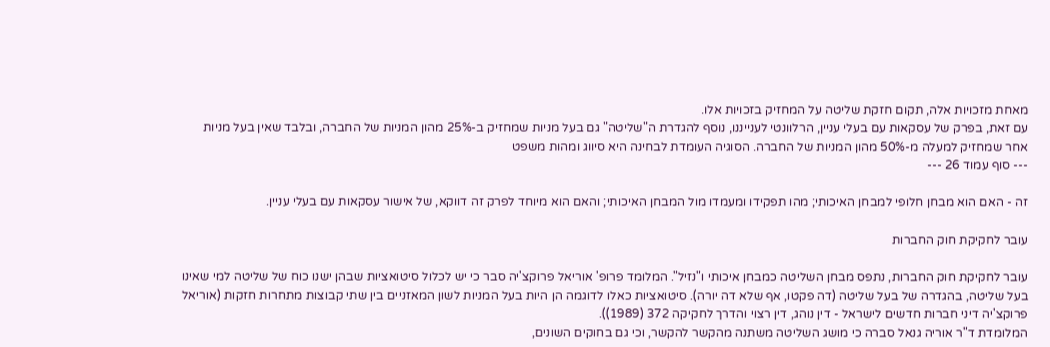מאחת מזכויות אלה, תקום חזקת שליטה על המחזיק בזכויות אלו.
עם זאת, בפרק של עסקאות עם בעלי עניין, הרלוונטי לענייננו, נוסף להגדרת ה"שליטה" גם בעל מניות שמחזיק ב-25% מהון המניות של החברה, ובלבד שאין בעל מניות אחר שמחזיק למעלה מ-50% מהון המניות של החברה. הסוגיה העומדת לבחינה היא סיווג ומהות משפט
--- סוף עמוד 26 ---

זה - האם הוא מבחן חלופי למבחן האיכותי; מהו תפקידו ומעמדו מול המבחן האיכותי; והאם הוא מיוחד לפרק זה דווקא, של אישור עסקאות עם בעלי עניין.

עובר לחקיקת חוק החברות

עובר לחקיקת חוק החברות, נתפס מבחן השליטה כמבחן איכותי ו"נזיל". המלומד פרופ' אוריאל פרוקצ'יה סבר כי יש לכלול סיטואציות שבהן ישנו כוח של שליטה למי שאינו בעל שליטה, בהגדרה של בעל שליטה (דה פקטו, אף שלא דה יורה). סיטואציות כאלו לדוגמה הן היות בעל המניות לשון המאזניים בין שתי קבוצות מתחרות חזקות (אוריאל פרוקצ'יה דיני חברות חדשים לישראל - דין נוהג, דין רצוי והדרך לחקיקה 372 (1989)).
המלומדת ד"ר אוריה גנאל סברה כי מושג השליטה משתנה מהקשר להקשר, וכי גם בחוקים השונים,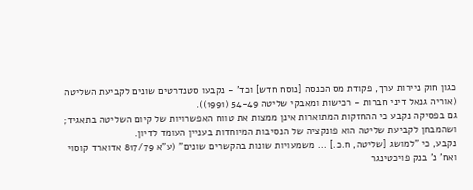כגון חוק ניירות ערך, פקודת מס הכנסה [נוסח חדש] וכד' - נקבעו סטנדרטים שונים לקביעת השליטה (אוריה גנאל דיני חברות - רכישות ומאבקי שליטה 54-49 (1991)).
גם בפסיקה נקבע כי ההחזקות המתוארות אינן ממצות את טווח האפשרויות של קיום השליטה בתאגיד; ושהמבחן לקביעת שליטה הוא פונקציה של הנסיבות המיוחדות בעניין העומד לדיון.
נקבע, כי "למושג [שליטה, ח.כ.] ... משמעויות שונות בהקשרים שונים" (ע"א 817/79 אדוארד קוסוי ואח' נ' בנק פויכטינגר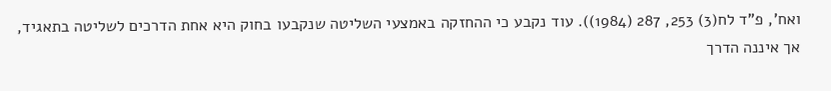ואח', פ"ד לח(3) 253, 287 (1984)). עוד נקבע כי ההחזקה באמצעי השליטה שנקבעו בחוק היא אחת הדרכים לשליטה בתאגיד, אך איננה הדרך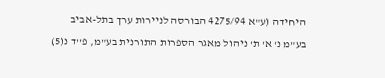היחידה (ע"א 4275/94 הבורסה לניירות ערך בתל-אביב בע"מ נ' א' ת' ניהול מאגר הספרות התורנית בע"מ, פ''ד נ(5)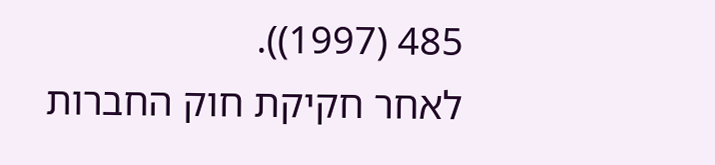485 (1997)).
לאחר חקיקת חוק החברות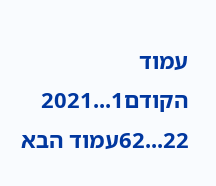עמוד הקודם1...2021
22...62עמוד הבא